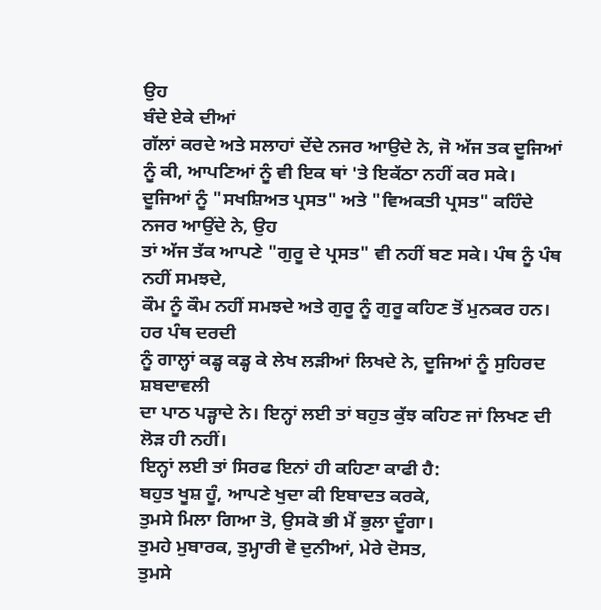ਉਹ
ਬੰਦੇ ਏਕੇ ਦੀਆਂ
ਗੱਲਾਂ ਕਰਦੇ ਅਤੇ ਸਲਾਹਾਂ ਦੇਂਦੇ ਨਜਰ ਆਉਦੇ ਨੇ, ਜੋ ਅੱਜ ਤਕ ਦੂਜਿਆਂ
ਨੂੰ ਕੀ, ਆਪਣਿਆਂ ਨੂੰ ਵੀ ਇਕ ਥਾਂ 'ਤੇ ਇਕੱਠਾ ਨਹੀਂ ਕਰ ਸਕੇ।
ਦੂਜਿਆਂ ਨੂੰ "ਸਖਸ਼ਿਅਤ ਪ੍ਰਸਤ" ਅਤੇ "ਵਿਅਕਤੀ ਪ੍ਰਸਤ" ਕਹਿੰਦੇ ਨਜਰ ਆਉਂਦੇ ਨੇ, ਉਹ
ਤਾਂ ਅੱਜ ਤੱਕ ਆਪਣੇ "ਗੁਰੂ ਦੇ ਪ੍ਰਸਤ" ਵੀ ਨਹੀਂ ਬਣ ਸਕੇ। ਪੰਥ ਨੂੰ ਪੰਥ ਨਹੀਂ ਸਮਝਦੇ,
ਕੌਮ ਨੂੰ ਕੌਮ ਨਹੀਂ ਸਮਝਦੇ ਅਤੇ ਗੁਰੂ ਨੂੰ ਗੁਰੂ ਕਹਿਣ ਤੋਂ ਮੁਨਕਰ ਹਨ। ਹਰ ਪੰਥ ਦਰਦੀ
ਨੂੰ ਗਾਲ੍ਹਾਂ ਕਡ੍ਹ ਕਡ੍ਹ ਕੇ ਲੇਖ ਲੜੀਆਂ ਲਿਖਦੇ ਨੇ, ਦੂਜਿਆਂ ਨੂੰ ਸੁਹਿਰਦ ਸ਼ਬਦਾਵਲੀ
ਦਾ ਪਾਠ ਪੜ੍ਹਾਦੇ ਨੇ। ਇਨ੍ਹਾਂ ਲਈ ਤਾਂ ਬਹੁਤ ਕੁੱਝ ਕਹਿਣ ਜਾਂ ਲਿਖਣ ਦੀ ਲੋੜ ਹੀ ਨਹੀਂ।
ਇਨ੍ਹਾਂ ਲਈ ਤਾਂ ਸਿਰਫ ਇਨਾਂ ਹੀ ਕਹਿਣਾ ਕਾਫੀ ਹੈ:
ਬਹੁਤ ਖੂਸ਼ ਹੂੰ, ਆਪਣੇ ਖੁਦਾ ਕੀ ਇਬਾਦਤ ਕਰਕੇ,
ਤੁਮਸੇ ਮਿਲਾ ਗਿਆ ਤੋ, ਉਸਕੋ ਭੀ ਮੈਂ ਭੁਲਾ ਦੂੰਗਾ।
ਤੁਮਹੇ ਮੁਬਾਰਕ, ਤੁਮ੍ਹਾਰੀ ਵੋ ਦੁਨੀਆਂ, ਮੇਰੇ ਦੋਸਤ,
ਤੁਮਸੇ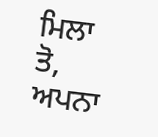ਮਿਲਾ ਤੋ, ਅਪਨਾ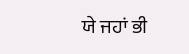ਯੇ ਜਹਾਂ ਭੀ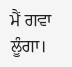ਮੈਂ ਗਵਾ ਲੂੰਗਾ।